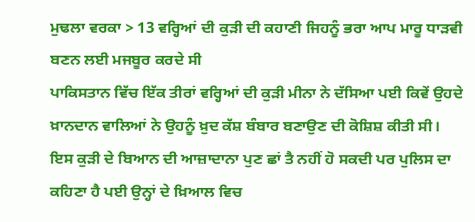ਮੁਢਲਾ ਵਰਕਾ > 13 ਵਰ੍ਹਿਆਂ ਦੀ ਕੁੜੀ ਦੀ ਕਹਾਣੀ ਜਿਹਨੂੰ ਭਰਾ ਆਪ ਮਾਰੂ ਧਾੜਵੀ ਬਣਨ ਲਈ ਮਜਬੂਰ ਕਰਦੇ ਸੀ
ਪਾਕਿਸਤਾਨ ਵਿੱਚ ਇੱਕ ਤੀਰਾਂ ਵਰ੍ਹਿਆਂ ਦੀ ਕੁੜੀ ਮੀਨਾ ਨੇ ਦੱਸਿਆ ਪਈ ਕਿਵੇਂ ਉਹਦੇ ਖ਼ਾਨਦਾਨ ਵਾਲਿਆਂ ਨੇ ਉਹਨੂੰ ਖ਼ੁਦ ਕੱਸ਼ ਬੰਬਾਰ ਬਣਾਉਣ ਦੀ ਕੋਸ਼ਿਸ਼ ਕੀਤੀ ਸੀ। ਇਸ ਕੁੜੀ ਦੇ ਬਿਆਨ ਦੀ ਆਜ਼ਾਦਾਨਾ ਪੁਣ ਛਾਂ ਤੈ ਨਹੀਂ ਹੋ ਸਕਦੀ ਪਰ ਪੁਲਿਸ ਦਾ ਕਹਿਣਾ ਹੈ ਪਈ ਉਨ੍ਹਾਂ ਦੇ ਖ਼ਿਆਲ ਵਿਚ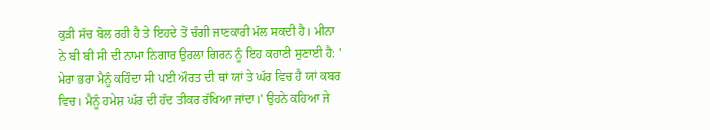ਕੁੜੀ ਸੱਚ ਬੋਲ ਰਹੀ ਹੈ ਤੇ ਇਹਦੇ ਤੋਂ ਚੰਗੀ ਜਾਣਕਾਰੀ ਮੱਲ ਸਕਦੀ ਹੈ। ਮੀਨਾ ਨੇ ਬੀ ਬੀ ਸੀ ਦੀ ਨਾਮਾ ਨਿਗਾਰ ਉਰਲਾ ਗਿਰਨ ਨੂੰ ਇਹ ਕਹਾਣੀ ਸੁਣਾਈ ਹੈ: ' ਮੇਰਾ ਭਰਾ ਮੈਨੂੰ ਕਹਿੰਦਾ ਸੀ ਪਈ ਔਰਤ ਦੀ ਥਾਂ ਯਾਂ ਤੇ ਘੱਰ ਵਿਚ ਹੈ ਯਾਂ ਕਬਰ ਵਿਚ। ਮੈਨੂੰ ਹਮੇਸ਼ ਘੱਰ ਦੀ ਹੱਦ ਤੀਕਰ ਰੱਖਿਆ ਜਾਂਦਾ।' ਉਹਨੇ ਕਹਿਆ ਜੇ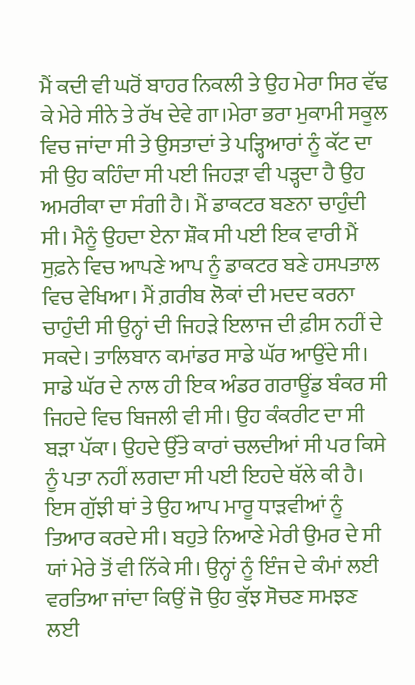ਮੈਂ ਕਦੀ ਵੀ ਘਰੋਂ ਬਾਹਰ ਨਿਕਲੀ ਤੇ ਉਹ ਮੇਰਾ ਸਿਰ ਵੱਢ ਕੇ ਮੇਰੇ ਸੀਨੇ ਤੇ ਰੱਖ ਦੇਵੇ ਗਾ।ਮੇਰਾ ਭਰਾ ਮੁਕਾਮੀ ਸਕੂਲ ਵਿਚ ਜਾਂਦਾ ਸੀ ਤੇ ਉਸਤਾਦਾਂ ਤੇ ਪੜ੍ਹਿਆਰਾਂ ਨੂੰ ਕੱਟ ਦਾ ਸੀ ਉਹ ਕਹਿੰਦਾ ਸੀ ਪਈ ਜਿਹੜਾ ਵੀ ਪੜ੍ਹਦਾ ਹੈ ਉਹ ਅਮਰੀਕਾ ਦਾ ਸੰਗੀ ਹੈ। ਮੈਂ ਡਾਕਟਰ ਬਣਨਾ ਚਾਹੁੰਦੀ ਸੀ। ਮੈਨੂੰ ਉਹਦਾ ਏਨਾ ਸ਼ੌਕ ਸੀ ਪਈ ਇਕ ਵਾਰੀ ਮੈਂ ਸੁਫ਼ਨੇ ਵਿਚ ਆਪਣੇ ਆਪ ਨੂੰ ਡਾਕਟਰ ਬਣੇ ਹਸਪਤਾਲ ਵਿਚ ਵੇਖਿਆ। ਮੈਂ ਗ਼ਰੀਬ ਲੋਕਾਂ ਦੀ ਮਦਦ ਕਰਨਾ ਚਾਹੁੰਦੀ ਸੀ ਉਨ੍ਹਾਂ ਦੀ ਜਿਹੜੇ ਇਲਾਜ ਦੀ ਫ਼ੀਸ ਨਹੀਂ ਦੇ ਸਕਦੇ। ਤਾਲਿਬਾਨ ਕਮਾਂਡਰ ਸਾਡੇ ਘੱਰ ਆਉਂਦੇ ਸੀ। ਸਾਡੇ ਘੱਰ ਦੇ ਨਾਲ ਹੀ ਇਕ ਅੰਡਰ ਗਰਾਊਂਡ ਬੰਕਰ ਸੀ ਜਿਹਦੇ ਵਿਚ ਬਿਜਲੀ ਵੀ ਸੀ। ਉਹ ਕੰਕਰੀਟ ਦਾ ਸੀ ਬੜਾ ਪੱਕਾ। ਉਹਦੇ ਉੱਤੇ ਕਾਰਾਂ ਚਲਦੀਆਂ ਸੀ ਪਰ ਕਿਸੇ ਨੂੰ ਪਤਾ ਨਹੀਂ ਲਗਦਾ ਸੀ ਪਈ ਇਹਦੇ ਥੱਲੇ ਕੀ ਹੈ। ਇਸ ਗੁੱਝੀ ਥਾਂ ਤੇ ਉਹ ਆਪ ਮਾਰੂ ਧਾੜਵੀਆਂ ਨੂੰ ਤਿਆਰ ਕਰਦੇ ਸੀ। ਬਹੁਤੇ ਨਿਆਣੇ ਮੇਰੀ ਉਮਰ ਦੇ ਸੀ ਯਾਂ ਮੇਰੇ ਤੋਂ ਵੀ ਨਿੱਕੇ ਸੀ। ਉਨ੍ਹਾਂ ਨੂੰ ਇੰਜ ਦੇ ਕੰਮਾਂ ਲਈ ਵਰਤਿਆ ਜਾਂਦਾ ਕਿਉਂ ਜੋ ਉਹ ਕੁੱਝ ਸੋਚਣ ਸਮਝਣ ਲਈ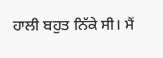ਹਾਲੀ ਬਹੁਤ ਨਿੱਕੇ ਸੀ। ਮੈਂ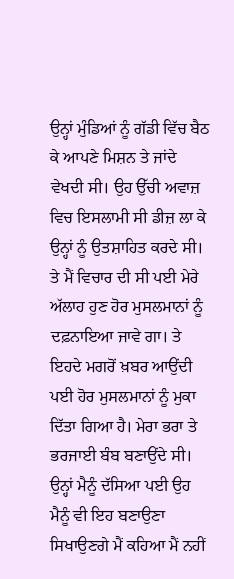ਉਨ੍ਹਾਂ ਮੁੰਡਿਆਂ ਨੂੰ ਗੱਡੀ ਵਿੱਚ ਬੈਠ ਕੇ ਆਪਣੇ ਮਿਸ਼ਨ ਤੇ ਜਾਂਦੇ ਵੇਖਦੀ ਸੀ। ਉਹ ਉੱਚੀ ਅਵਾਜ਼ ਵਿਚ ਇਸਲਾਮੀ ਸੀ ਡੀਜ਼ ਲਾ ਕੇ ਉਨ੍ਹਾਂ ਨੂੰ ਉਤਸ਼ਾਹਿਤ ਕਰਦੇ ਸੀ। ਤੇ ਮੈਂ ਵਿਚਾਰ ਦੀ ਸੀ ਪਈ ਮੇਰੇ ਅੱਲਾਹ ਹੁਣ ਹੋਰ ਮੁਸਲਮਾਨਾਂ ਨੂੰ ਦਫ਼ਨਾਇਆ ਜਾਵੇ ਗਾ। ਤੇ ਇਹਦੇ ਮਗਰੋਂ ਖ਼ਬਰ ਆਉਂਦੀ ਪਈ ਹੋਰ ਮੁਸਲਮਾਨਾਂ ਨੂੰ ਮੁਕਾ ਦਿੱਤਾ ਗਿਆ ਹੈ। ਮੇਰਾ ਭਰਾ ਤੇ ਭਰਜਾਈ ਬੰਬ ਬਣਾਉਂਦੇ ਸੀ। ਉਨ੍ਹਾਂ ਮੈਨੂੰ ਦੱਸਿਆ ਪਈ ਉਹ ਮੈਨੂੰ ਵੀ ਇਹ ਬਣਾਉਣਾ ਸਿਖਾਉਣਗੇ ਮੈਂ ਕਹਿਆ ਮੈਂ ਨਹੀਂ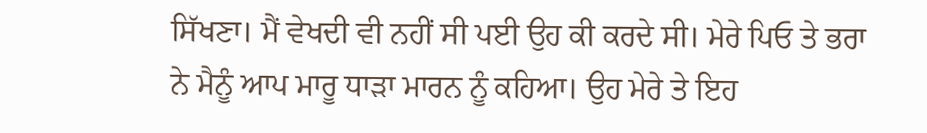ਸਿੱਖਣਾ। ਮੈਂ ਵੇਖਦੀ ਵੀ ਨਹੀਂ ਸੀ ਪਈ ਉਹ ਕੀ ਕਰਦੇ ਸੀ। ਮੇਰੇ ਪਿਓ ਤੇ ਭਰਾ ਨੇ ਮੈਨੂੰ ਆਪ ਮਾਰੂ ਧਾੜਾ ਮਾਰਨ ਨੂੰ ਕਹਿਆ। ਉਹ ਮੇਰੇ ਤੇ ਇਹ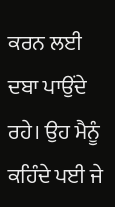ਕਰਨ ਲਈ ਦਬਾ ਪਾਉਂਦੇ ਰਹੇ। ਉਹ ਮੈਨੂੰ ਕਹਿੰਦੇ ਪਈ ਜੇ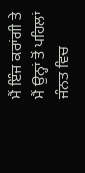ਮੈਂ ਇੰਜ ਕਰਾਂਗੀ ਤੇ ਮੈਂ ਉਨ੍ਹਾਂ ਤੋਂ ਪਹਿਲਾਂ ਜੰਨਤ ਵਿਚ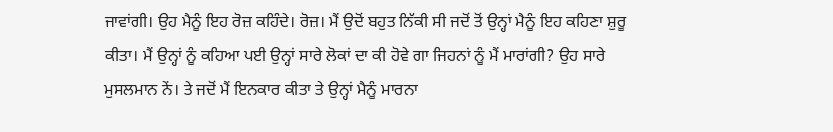ਜਾਵਾਂਗੀ। ਉਹ ਮੈਨੂੰ ਇਹ ਰੋਜ਼ ਕਹਿੰਦੇ। ਰੋਜ਼। ਮੈਂ ਉਦੋਂ ਬਹੁਤ ਨਿੱਕੀ ਸੀ ਜਦੋਂ ਤੋਂ ਉਨ੍ਹਾਂ ਮੈਨੂੰ ਇਹ ਕਹਿਣਾ ਸ਼ੁਰੂ ਕੀਤਾ। ਮੈਂ ਉਨ੍ਹਾਂ ਨੂੰ ਕਹਿਆ ਪਈ ਉਨ੍ਹਾਂ ਸਾਰੇ ਲੋਕਾਂ ਦਾ ਕੀ ਹੋਵੇ ਗਾ ਜਿਹਨਾਂ ਨੂੰ ਮੈਂ ਮਾਰਾਂਗੀ? ਉਹ ਸਾਰੇ ਮੁਸਲਮਾਨ ਨੇਂ। ਤੇ ਜਦੋਂ ਮੈਂ ਇਨਕਾਰ ਕੀਤਾ ਤੇ ਉਨ੍ਹਾਂ ਮੈਨੂੰ ਮਾਰਨਾ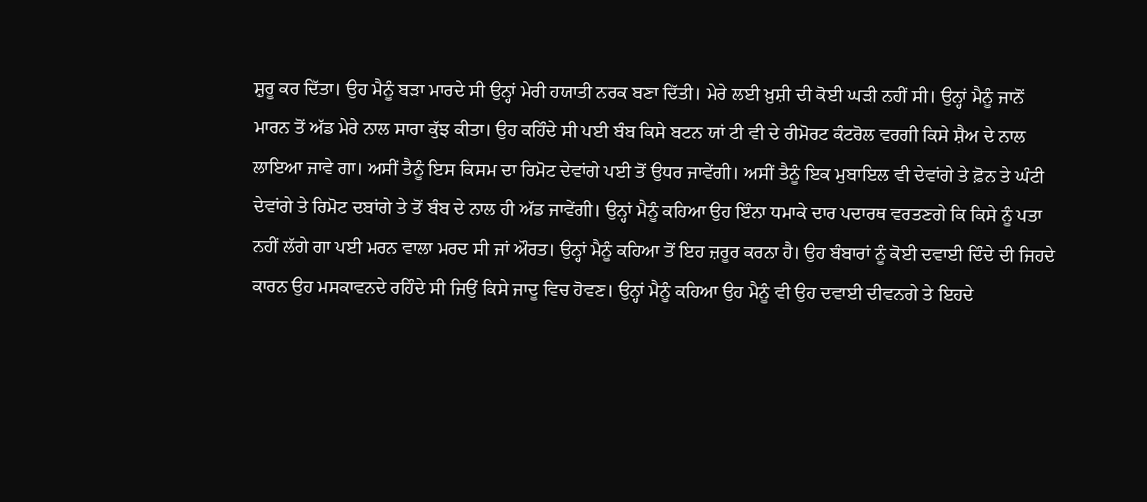ਸ਼ੁਰੂ ਕਰ ਦਿੱਤਾ। ਉਹ ਮੈਨੂੰ ਬੜਾ ਮਾਰਦੇ ਸੀ ਉਨ੍ਹਾਂ ਮੇਰੀ ਹਯਾਤੀ ਨਰਕ ਬਣਾ ਦਿੱਤੀ। ਮੇਰੇ ਲਈ ਖ਼ੁਸ਼ੀ ਦੀ ਕੋਈ ਘੜੀ ਨਹੀਂ ਸੀ। ਉਨ੍ਹਾਂ ਮੈਨੂੰ ਜਾਨੋਂ ਮਾਰਨ ਤੋਂ ਅੱਡ ਮੇਰੇ ਨਾਲ ਸਾਰਾ ਕੁੱਝ ਕੀਤਾ। ਉਹ ਕਹਿੰਦੇ ਸੀ ਪਈ ਬੰਬ ਕਿਸੇ ਬਟਨ ਯਾਂ ਟੀ ਵੀ ਦੇ ਰੀਮੋਰਟ ਕੰਟਰੋਲ ਵਰਗੀ ਕਿਸੇ ਸ਼ੈਅ ਦੇ ਨਾਲ ਲਾਇਆ ਜਾਵੇ ਗਾ। ਅਸੀਂ ਤੈਨੂੰ ਇਸ ਕਿਸਮ ਦਾ ਰਿਮੋਟ ਦੇਵਾਂਗੇ ਪਈ ਤੋਂ ਉਧਰ ਜਾਵੇਂਗੀ। ਅਸੀਂ ਤੈਨੂੰ ਇਕ ਮੁਬਾਇਲ ਵੀ ਦੇਵਾਂਗੇ ਤੇ ਫ਼ੋਨ ਤੇ ਘੰਟੀ ਦੇਵਾਂਗੇ ਤੇ ਰਿਮੋਟ ਦਬਾਂਗੇ ਤੇ ਤੋਂ ਬੰਬ ਦੇ ਨਾਲ ਹੀ ਅੱਡ ਜਾਵੇਂਗੀ। ਉਨ੍ਹਾਂ ਮੈਨੂੰ ਕਹਿਆ ਉਹ ਇੰਨਾ ਧਮਾਕੇ ਦਾਰ ਪਦਾਰਥ ਵਰਤਣਗੇ ਕਿ ਕਿਸੇ ਨੂੰ ਪਤਾ ਨਹੀਂ ਲੱਗੇ ਗਾ ਪਈ ਮਰਨ ਵਾਲਾ ਮਰਦ ਸੀ ਜਾਂ ਔਰਤ। ਉਨ੍ਹਾਂ ਮੈਨੂੰ ਕਹਿਆ ਤੋਂ ਇਹ ਜ਼ਰੂਰ ਕਰਨਾ ਹੈ। ਉਹ ਬੰਬਾਰਾਂ ਨੂੰ ਕੋਈ ਦਵਾਈ ਦਿੰਦੇ ਦੀ ਜਿਹਦੇ ਕਾਰਨ ਉਹ ਮਸਕਾਵਨਦੇ ਰਹਿੰਦੇ ਸੀ ਜਿਉਂ ਕਿਸੇ ਜਾਦੂ ਵਿਚ ਹੋਵਣ। ਉਨ੍ਹਾਂ ਮੈਨੂੰ ਕਹਿਆ ਉਹ ਮੈਨੂੰ ਵੀ ਉਹ ਦਵਾਈ ਦੀਵਨਗੇ ਤੇ ਇਹਦੇ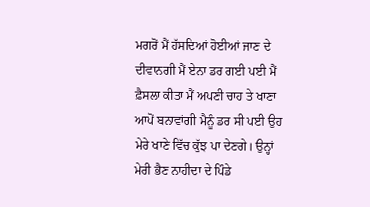ਮਗਰੋਂ ਮੈਂ ਹੱਸਦਿਆਂ ਹੋਈਆਂ ਜਾਣ ਦੇ ਦੀਵਾਨਗੀ ਮੈਂ ਏਨਾ ਡਰ ਗਈ ਪਈ ਮੈਂ ਫ਼ੈਸਲਾ ਕੀਤਾ ਮੈਂ ਅਪਣੀ ਚਾਹ ਤੇ ਖਾਣਾ ਆਪੋਂ ਬਨਾਵਾਂਗੀ ਮੈਨੂੰ ਡਰ ਸੀ ਪਈ ਉਹ ਮੇਰੇ ਖਾਣੇ ਵਿੱਚ ਕੁੱਝ ਪਾ ਦੇਣਗੇ। ਉਨ੍ਹਾਂ ਮੇਰੀ ਭੈਣ ਨਾਹੀਦਾ ਦੇ ਪਿੰਡੇ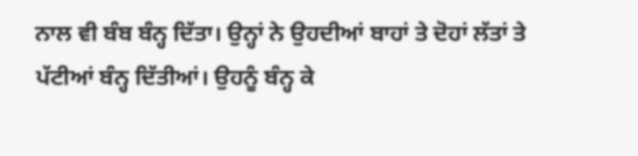ਨਾਲ ਵੀ ਬੰਬ ਬੰਨ੍ਹ ਦਿੱਤਾ। ਉਨ੍ਹਾਂ ਨੇ ਉਹਦੀਆਂ ਬਾਹਾਂ ਤੇ ਦੋਹਾਂ ਲੱਤਾਂ ਤੇ ਪੱਟੀਆਂ ਬੰਨ੍ਹ ਦਿੱਤੀਆਂ। ਉਹਨੂੰ ਬੰਨ੍ਹ ਕੇ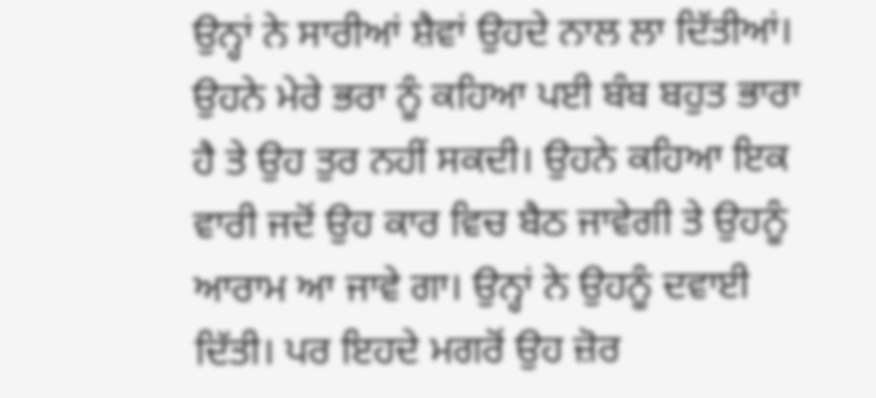ਉਨ੍ਹਾਂ ਨੇ ਸਾਰੀਆਂ ਸ਼ੈਵਾਂ ਉਹਦੇ ਨਾਲ ਲਾ ਦਿੱਤੀਆਂ। ਉਹਨੇ ਮੇਰੇ ਭਰਾ ਨੂੰ ਕਹਿਆ ਪਈ ਬੰਬ ਬਹੁਤ ਭਾਰਾ ਹੈ ਤੇ ਉਹ ਤੁਰ ਨਹੀਂ ਸਕਦੀ। ਉਹਨੇ ਕਹਿਆ ਇਕ ਵਾਰੀ ਜਦੋਂ ਉਹ ਕਾਰ ਵਿਚ ਬੈਠ ਜਾਵੇਗੀ ਤੇ ਉਹਨੂੰ ਆਰਾਮ ਆ ਜਾਵੇ ਗਾ। ਉਨ੍ਹਾਂ ਨੇ ਉਹਨੂੰ ਦਵਾਈ ਦਿੱਤੀ। ਪਰ ਇਹਦੇ ਮਗਰੋਂ ਉਹ ਜ਼ੋਰ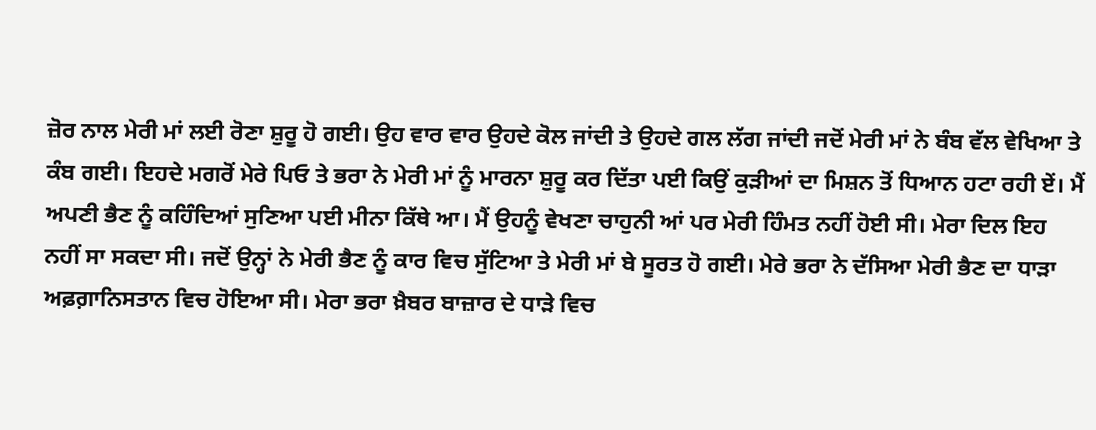ਜ਼ੋਰ ਨਾਲ ਮੇਰੀ ਮਾਂ ਲਈ ਰੋਣਾ ਸ਼ੁਰੂ ਹੋ ਗਈ। ਉਹ ਵਾਰ ਵਾਰ ਉਹਦੇ ਕੋਲ ਜਾਂਦੀ ਤੇ ਉਹਦੇ ਗਲ ਲੱਗ ਜਾਂਦੀ ਜਦੋਂ ਮੇਰੀ ਮਾਂ ਨੇ ਬੰਬ ਵੱਲ ਵੇਖਿਆ ਤੇ ਕੰਬ ਗਈ। ਇਹਦੇ ਮਗਰੋਂ ਮੇਰੇ ਪਿਓ ਤੇ ਭਰਾ ਨੇ ਮੇਰੀ ਮਾਂ ਨੂੰ ਮਾਰਨਾ ਸ਼ੁਰੂ ਕਰ ਦਿੱਤਾ ਪਈ ਕਿਉਂ ਕੁੜੀਆਂ ਦਾ ਮਿਸ਼ਨ ਤੋਂ ਧਿਆਨ ਹਟਾ ਰਹੀ ਏਂ। ਮੈਂ ਅਪਣੀ ਭੈਣ ਨੂੰ ਕਹਿੰਦਿਆਂ ਸੁਣਿਆ ਪਈ ਮੀਨਾ ਕਿੱਥੇ ਆ। ਮੈਂ ਉਹਨੂੰ ਵੇਖਣਾ ਚਾਹੁਨੀ ਆਂ ਪਰ ਮੇਰੀ ਹਿੰਮਤ ਨਹੀਂ ਹੋਈ ਸੀ। ਮੇਰਾ ਦਿਲ ਇਹ ਨਹੀਂ ਸਾ ਸਕਦਾ ਸੀ। ਜਦੋਂ ਉਨ੍ਹਾਂ ਨੇ ਮੇਰੀ ਭੈਣ ਨੂੰ ਕਾਰ ਵਿਚ ਸੁੱਟਿਆ ਤੇ ਮੇਰੀ ਮਾਂ ਬੇ ਸੂਰਤ ਹੋ ਗਈ। ਮੇਰੇ ਭਰਾ ਨੇ ਦੱਸਿਆ ਮੇਰੀ ਭੈਣ ਦਾ ਧਾੜਾ ਅਫ਼ਗ਼ਾਨਿਸਤਾਨ ਵਿਚ ਹੋਇਆ ਸੀ। ਮੇਰਾ ਭਰਾ ਖ਼ੈਬਰ ਬਾਜ਼ਾਰ ਦੇ ਧਾੜੇ ਵਿਚ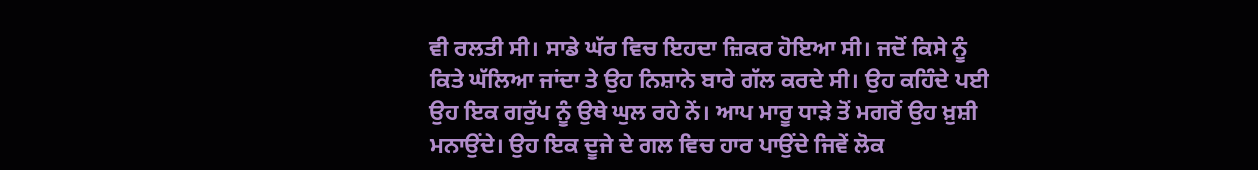ਵੀ ਰਲਤੀ ਸੀ। ਸਾਡੇ ਘੱਰ ਵਿਚ ਇਹਦਾ ਜ਼ਿਕਰ ਹੋਇਆ ਸੀ। ਜਦੋਂ ਕਿਸੇ ਨੂੰ ਕਿਤੇ ਘੱਲਿਆ ਜਾਂਦਾ ਤੇ ਉਹ ਨਿਸ਼ਾਨੇ ਬਾਰੇ ਗੱਲ ਕਰਦੇ ਸੀ। ਉਹ ਕਹਿੰਦੇ ਪਈ ਉਹ ਇਕ ਗਰੁੱਪ ਨੂੰ ਉਥੇ ਘੁਲ ਰਹੇ ਨੇਂ। ਆਪ ਮਾਰੂ ਧਾੜੇ ਤੋਂ ਮਗਰੋਂ ਉਹ ਖ਼ੁਸ਼ੀ ਮਨਾਉਂਦੇ। ਉਹ ਇਕ ਦੂਜੇ ਦੇ ਗਲ ਵਿਚ ਹਾਰ ਪਾਉਂਦੇ ਜਿਵੇਂ ਲੋਕ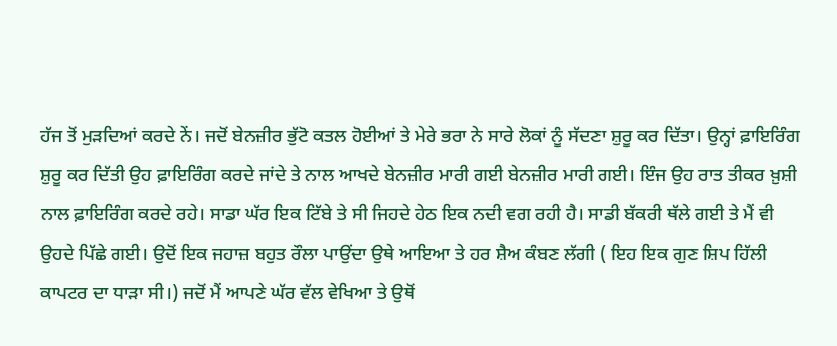ਹੱਜ ਤੋਂ ਮੁੜਦਿਆਂ ਕਰਦੇ ਨੇਂ। ਜਦੋਂ ਬੇਨਜ਼ੀਰ ਭੁੱਟੋ ਕਤਲ ਹੋਈਆਂ ਤੇ ਮੇਰੇ ਭਰਾ ਨੇ ਸਾਰੇ ਲੋਕਾਂ ਨੂੰ ਸੱਦਣਾ ਸ਼ੁਰੂ ਕਰ ਦਿੱਤਾ। ਉਨ੍ਹਾਂ ਫ਼ਾਇਰਿੰਗ ਸ਼ੁਰੂ ਕਰ ਦਿੱਤੀ ਉਹ ਫ਼ਾਇਰਿੰਗ ਕਰਦੇ ਜਾਂਦੇ ਤੇ ਨਾਲ ਆਖਦੇ ਬੇਨਜ਼ੀਰ ਮਾਰੀ ਗਈ ਬੇਨਜ਼ੀਰ ਮਾਰੀ ਗਈ। ਇੰਜ ਉਹ ਰਾਤ ਤੀਕਰ ਖ਼ੁਸ਼ੀ ਨਾਲ ਫ਼ਾਇਰਿੰਗ ਕਰਦੇ ਰਹੇ। ਸਾਡਾ ਘੱਰ ਇਕ ਟਿੱਬੇ ਤੇ ਸੀ ਜਿਹਦੇ ਹੇਠ ਇਕ ਨਦੀ ਵਗ ਰਹੀ ਹੈ। ਸਾਡੀ ਬੱਕਰੀ ਥੱਲੇ ਗਈ ਤੇ ਮੈਂ ਵੀ ਉਹਦੇ ਪਿੱਛੇ ਗਈ। ਉਦੋਂ ਇਕ ਜਹਾਜ਼ ਬਹੁਤ ਰੌਲਾ ਪਾਉਂਦਾ ਉਥੇ ਆਇਆ ਤੇ ਹਰ ਸ਼ੈਅ ਕੰਬਣ ਲੱਗੀ ( ਇਹ ਇਕ ਗੁਣ ਸ਼ਿਪ ਹਿੱਲੀ ਕਾਪਟਰ ਦਾ ਧਾੜਾ ਸੀ।) ਜਦੋਂ ਮੈਂ ਆਪਣੇ ਘੱਰ ਵੱਲ ਵੇਖਿਆ ਤੇ ਉਥੋਂ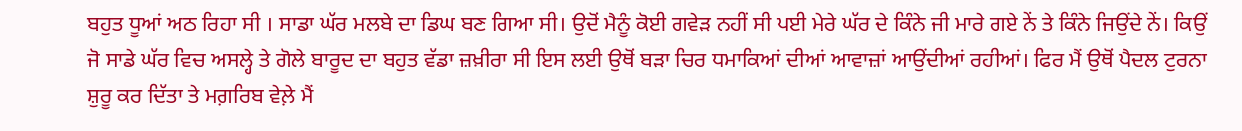ਬਹੁਤ ਧੂਆਂ ਅਠ ਰਿਹਾ ਸੀ । ਸਾਡਾ ਘੱਰ ਮਲਬੇ ਦਾ ਡਿਘ ਬਣ ਗਿਆ ਸੀ। ਉਦੋਂ ਮੈਨੂੰ ਕੋਈ ਗਵੇੜ ਨਹੀਂ ਸੀ ਪਈ ਮੇਰੇ ਘੱਰ ਦੇ ਕਿੰਨੇ ਜੀ ਮਾਰੇ ਗਏ ਨੇਂ ਤੇ ਕਿੰਨੇ ਜਿਉਂਦੇ ਨੇਂ। ਕਿਉਂ ਜੋ ਸਾਡੇ ਘੱਰ ਵਿਚ ਅਸਲ੍ਹੇ ਤੇ ਗੋਲੇ ਬਾਰੂਦ ਦਾ ਬਹੁਤ ਵੱਡਾ ਜ਼ਖ਼ੀਰਾ ਸੀ ਇਸ ਲਈ ਉਥੋਂ ਬੜਾ ਚਿਰ ਧਮਾਕਿਆਂ ਦੀਆਂ ਆਵਾਜ਼ਾਂ ਆਉਂਦੀਆਂ ਰਹੀਆਂ। ਫਿਰ ਮੈਂ ਉਥੋਂ ਪੈਦਲ ਟੁਰਨਾ ਸ਼ੁਰੂ ਕਰ ਦਿੱਤਾ ਤੇ ਮਗ਼ਰਿਬ ਵੇਲ਼ੇ ਮੈਂ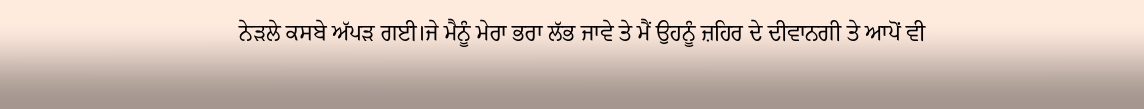ਨੇੜਲੇ ਕਸਬੇ ਅੱਪੜ ਗਈ।ਜੇ ਮੈਨੂੰ ਮੇਰਾ ਭਰਾ ਲੱਭ ਜਾਵੇ ਤੇ ਮੈਂ ਉਹਨੂੰ ਜ਼ਹਿਰ ਦੇ ਦੀਵਾਨਗੀ ਤੇ ਆਪੋਂ ਵੀ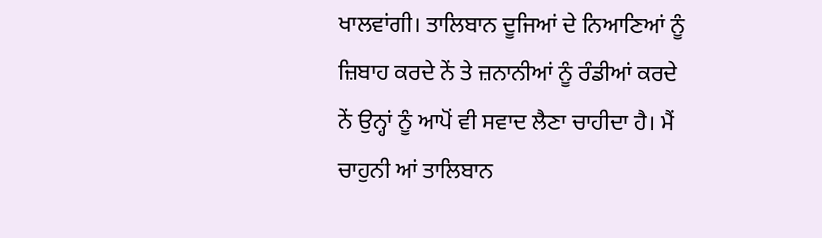ਖਾਲਵਾਂਗੀ। ਤਾਲਿਬਾਨ ਦੂਜਿਆਂ ਦੇ ਨਿਆਣਿਆਂ ਨੂੰ ਜ਼ਿਬਾਹ ਕਰਦੇ ਨੇਂ ਤੇ ਜ਼ਨਾਨੀਆਂ ਨੂੰ ਰੰਡੀਆਂ ਕਰਦੇ ਨੇਂ ਉਨ੍ਹਾਂ ਨੂੰ ਆਪੋਂ ਵੀ ਸਵਾਦ ਲੈਣਾ ਚਾਹੀਦਾ ਹੈ। ਮੈਂ ਚਾਹੁਨੀ ਆਂ ਤਾਲਿਬਾਨ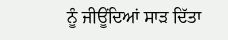ਨੂੰ ਜੀਊਂਦਿਆਂ ਸਾੜ ਦਿੱਤਾ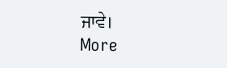ਜਾਵੇ।
More